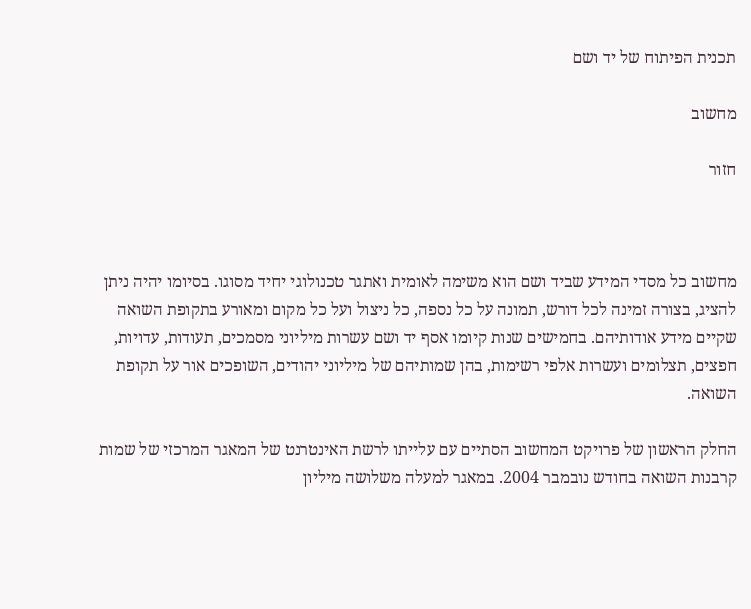תכנית הפיתוח של יד ושם

מחשוב

חזור



מחשוב כל מסדי המידע שביד ושם הוא משימה לאומית ואתגר טכנולוגי יחיד מסוגו. בסיומו יהיה ניתן להציג, בצורה זמינה לכל דורש, תמונה על כל נספה, כל ניצול ועל כל מקום ומאורע בתקופת השואה שקיים מידע אודותיהם. בחמישים שנות קיומו אסף יד ושם עשרות מיליוני מסמכים, תעודות, עדויות, חפצים, תצלומים ועשרות אלפי רשימות, בהן שמותיהם של מיליוני יהודים, השופכים אור על תקופת השואה.

החלק הראשון של פרויקט המחשוב הסתיים עם עלייתו לרשת האינטרנט של המאגר המרכזי של שמות קרבנות השואה בחודש נובמבר 2004. במאגר למעלה משלושה מיליון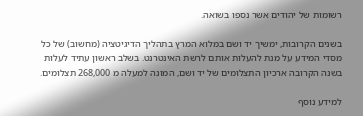רשומות של יהודים אשר נספו בשואה.

בשנים הקרובות, ימשיך יד ושם במלוא המרץ בתהליך הדיגיטציה (מחשוב) של כל מסדי המידע על מנת להעלות אותם לרשת האינטרנט. בשלב ראשון עתיד לעלות בשנה הקרובה ארכיון התצלומים של יד ושם, המונה למעלה מ 268,000 תצלומים.

למידע נוסף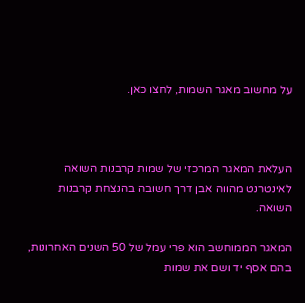על מחשוב מאגר השמות, לחצו כאן.



העלאת המאגר המרכזי של שמות קרבנות השואה לאינטרנט מהווה אבן דרך חשובה בהנצחת קרבנות השואה.

המאגר הממוחשב הוא פרי עמל של 50 השנים האחרונות, בהם אסף יד ושם את שמות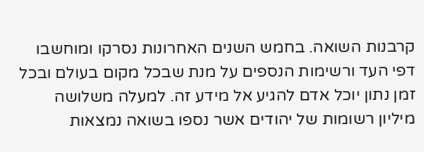קרבנות השואה. בחמש השנים האחרונות נסרקו ומוחשבו  דפי העד ורשימות הנספים על מנת שבכל מקום בעולם ובכל זמן נתון יוכל אדם להגיע אל מידע זה. למעלה משלושה מיליון רשומות של יהודים אשר נספו בשואה נמצאות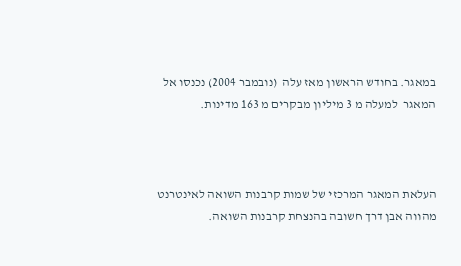במאגר. בחודש הראשון מאז עלה  (נובמבר 2004) נכנסו אל המאגר  למעלה מ 3 מיליון מבקרים מ 163 מדינות.



העלאת המאגר המרכזי של שמות קרבנות השואה לאינטרנט מהווה אבן דרך חשובה בהנצחת קרבנות השואה.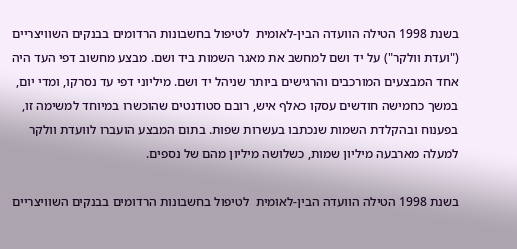בשנת 1998 הטילה הוועדה הבין-לאומית  לטיפול בחשבונות הרדומים בבנקים השוויצריים ("ועדת וולקר") על יד ושם למחשב את מאגר השמות ביד ושם. מבצע מחשוב דפי העד היה אחד המבצעים המורכבים והרגישים ביותר שניהל יד ושם. מיליוני דפי עד נסרקו, ומדי יום, במשך כחמישה חודשים עסקו כאלף איש, רובם סטודנטים שהוכשרו במיוחד למשימה זו, בפענוח ובהקלדת השמות שנכתבו בעשרות שפות. בתום המבצע הועברו לוועדת וולקר למעלה מארבעה מיליון שמות, כשלושה מיליון מהם של נספים.

בשנת 1998 הטילה הוועדה הבין-לאומית  לטיפול בחשבונות הרדומים בבנקים השוויצריים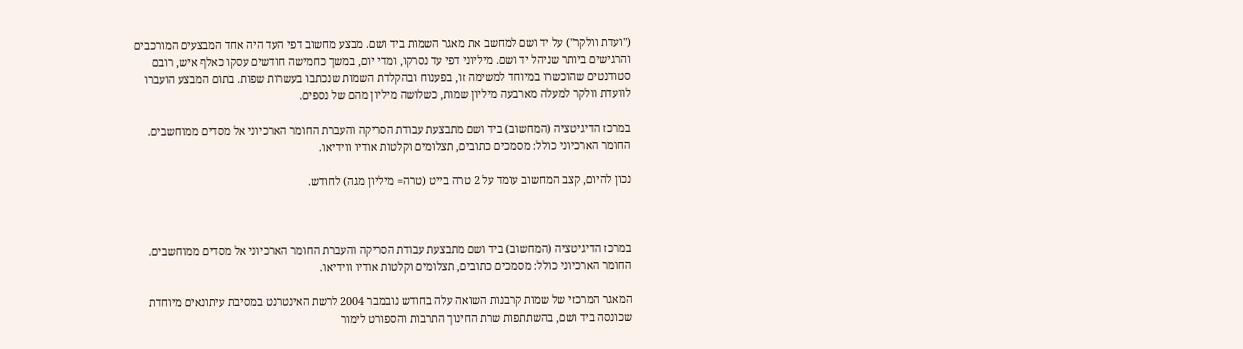("ועדת וולקר") על יד ושם למחשב את מאגר השמות ביד ושם. מבצע מחשוב דפי העד היה אחד המבצעים המורכבים והרגישים ביותר שניהל יד ושם. מיליוני דפי עד נסרקו, ומדי יום, במשך כחמישה חודשים עסקו כאלף איש, רובם סטודנטים שהוכשרו במיוחד למשימה זו, בפענוח ובהקלדת השמות שנכתבו בעשרות שפות. בתום המבצע הועברו לוועדת וולקר למעלה מארבעה מיליון שמות, כשלושה מיליון מהם של נספים.

במרכז הדיגיטציה (המחשוב) ביד ושם מתבצעת עבודת הסריקה והעברת החומר הארכיוני אל מסדים ממוחשבים. החומר הארכיוני כולל: מסמכים כתובים, תצלומים וקלטות אודיו ווידיאו.

נכון להיום, קצב המחשוב עומד על 2 טרה בייט (טרה= מיליון מגה) לחודש.



במרכז הדיגיטציה (המחשוב) ביד ושם מתבצעת עבודת הסריקה והעברת החומר הארכיוני אל מסדים ממוחשבים. החומר הארכיוני כולל: מסמכים כתובים, תצלומים וקלטות אודיו ווידיאו.

המאגר המרכזי של שמות קרבנות השואה עלה בחודש נובמבר 2004 לרשת האינטרנט במסיבת עיתונאים מיוחדת שכונסה ביד ושם, בהשתתפות שרת החינוך התרבות והספורט לימור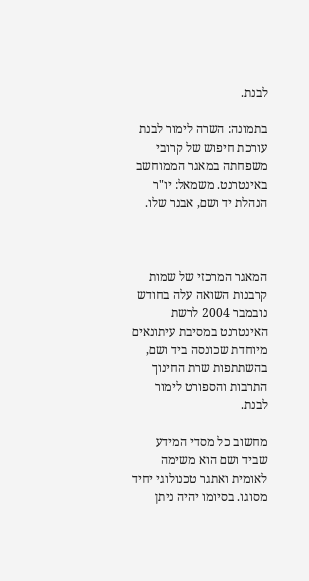לבנת.

בתמונה: השרה לימור לבנת עורכת חיפוש של קרובי משפחתה במאגר הממוחשב באינטרנט. משמאל: יו"ר הנהלת יד ושם, אבנר שלו.



המאגר המרכזי של שמות קרבנות השואה עלה בחודש נובמבר 2004 לרשת האינטרנט במסיבת עיתונאים מיוחדת שכונסה ביד ושם, בהשתתפות שרת החינוך התרבות והספורט לימור לבנת.

מחשוב כל מסדי המידע שביד ושם הוא משימה לאומית ואתגר טכנולוגי יחיד מסוגו. בסיומו יהיה ניתן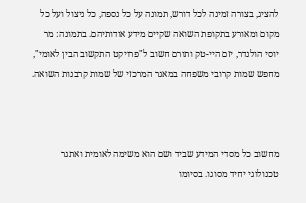להציג, בצורה זמינה לכל דורש, תמונה על כל נספה, כל ניצול ועל כל מקום ומאורע בתקופת השואה שקיים מידע אודותיהם. בתמונה: מר יוסי הולנדר, יזם היי-טק ותורם חשוב ל"פרויקט התקשוב הבין לאומי",  מחפש שמות קרובי משפחה במאגר המרכזי של שמות קרבנות השואה.



מחשוב כל מסדי המידע שביד ושם הוא משימה לאומית ואתגר טכנולוגי יחיד מסוגו. בסיומו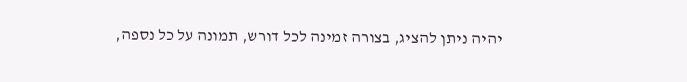יהיה ניתן להציג, בצורה זמינה לכל דורש, תמונה על כל נספה,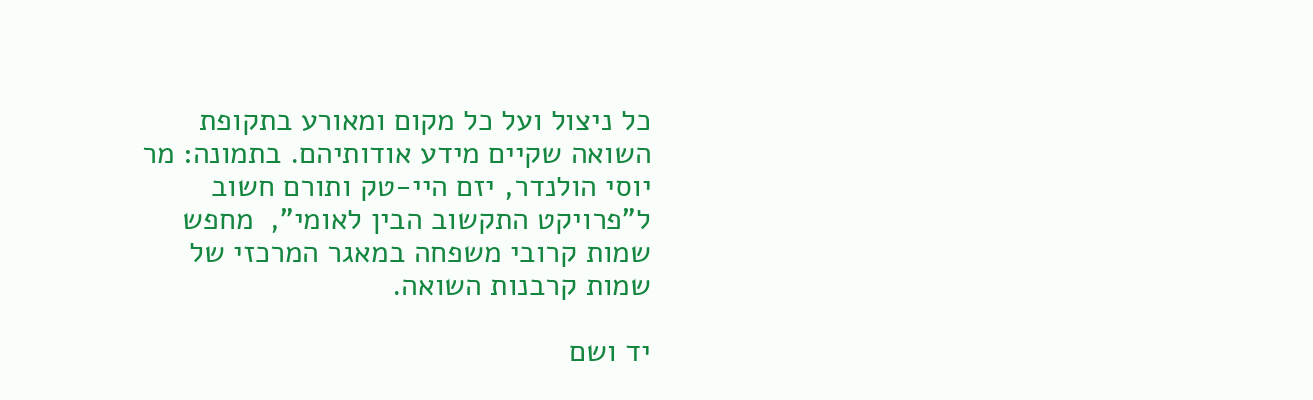כל ניצול ועל כל מקום ומאורע בתקופת השואה שקיים מידע אודותיהם. בתמונה: מר יוסי הולנדר, יזם היי-טק ותורם חשוב ל"פרויקט התקשוב הבין לאומי",  מחפש שמות קרובי משפחה במאגר המרכזי של שמות קרבנות השואה.

יד ושם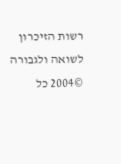רשות הזיכרון לשואה ולגבורה ©2004 כל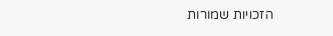הזכויות שמורות